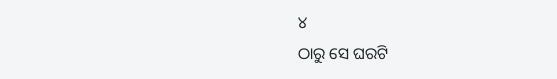୪
ଠାରୁ ସେ ଘରଟି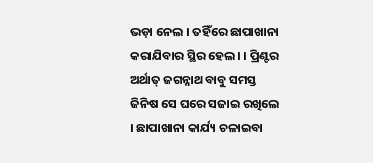ଭଡ଼ା ନେଲ । ତହିଁରେ ଛାପାଖାନା କରାଯିବାର ସ୍ଥିର ହେଲ। । ପ୍ରିଣ୍ଟର ଅର୍ଥାତ୍ ଜଗନ୍ନାଥ ବାବୁ ସମସ୍ତ ଜିନିଷ ସେ ଘରେ ସଜାଇ ରଖିଲେ । ଛାପାଖାନା କାର୍ଯ୍ୟ ଚଳାଇବା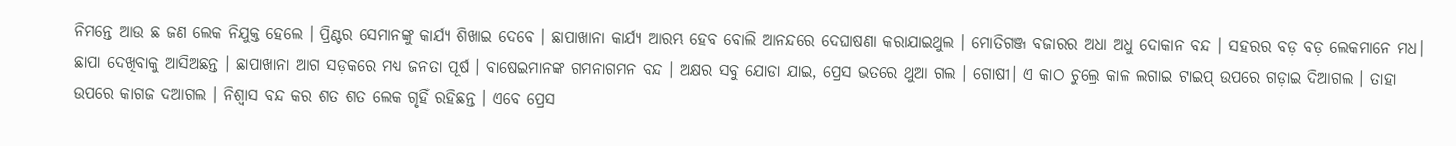ନିମନ୍ତେ ଆଉ ଛ ଜଣ ଲେକ ନିଯୁକ୍ତ ହେଲେ । ପ୍ରିଣ୍ଟର ସେମାନଙ୍କୁ କାର୍ଯ୍ୟ ଶିଖାଇ ଦେବେ । ଛାପାଖାନା କାର୍ଯ୍ୟ ଆରମ୍ଭ ହେବ ବୋଲି ଆନନ୍ଦରେ ଦେଘାଷଣା କରାଯାଇଥୁଲ । ମୋତିଗଞ୍ଜ ବଜାରର ଅଧା ଅଧୁ ଦୋକାନ ବନ୍ଦ । ସହରର ବଡ଼ ବଡ଼ ଲେକମାନେ ମଧ। ଛାପା ଦେଖିବାକୁ ଆସିଅଛନ୍ତ । ଛାପାଖାନା ଆଗ ସଡ଼କରେ ମଧ୍ୟ ଜନତା ପୂର୍ଷ । ବାଷେଇମାନଙ୍କ ଗମନାଗମନ ବନ୍ଦ । ଅକ୍ଷର ସବୁ ଯୋଡା ଯାଇ, ପ୍ରେସ ଭତରେ ଥୁଆ ଗଲ । ଗୋଷୀ। ଏ କାଠ ଚୁଲ୍ରେ କାଳ ଲଗାଇ ଟାଇପ୍ ଉପରେ ଗଡ଼ାଇ ଦିଆଗଲ । ତାହା ଉପରେ କାଗଜ ଦଆଗଲ । ନିଶ୍ବାସ ବନ୍ଦ କର ଶତ ଶତ ଲେକ ଗୃହିଁ ରହିଛନ୍ତ । ଏବେ ପ୍ରେସ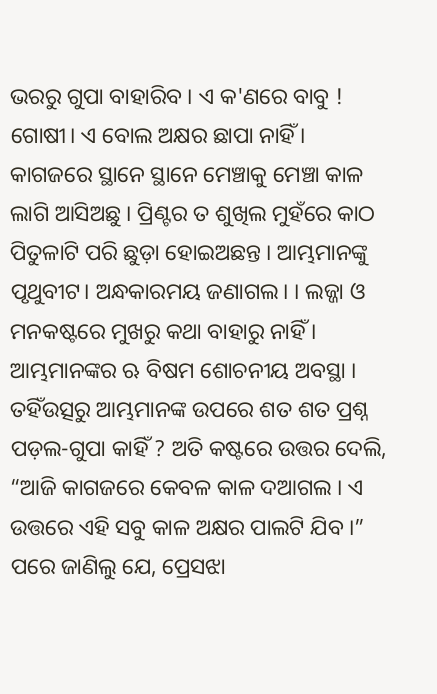ଭରରୁ ଗୁପା ବାହାରିବ । ଏ କ'ଣରେ ବାବୁ ! ଗୋଷୀ। ଏ ବୋଲ ଅକ୍ଷର ଛାପା ନାହିଁ । କାଗଜରେ ସ୍ଥାନେ ସ୍ଥାନେ ମେଞ୍ଚାକୁ ମେଞ୍ଚା କାଳ ଲାଗି ଆସିଅଛୁ । ପ୍ରିଣ୍ଟର ତ ଶୁଖିଲ ମୁହଁରେ କାଠ ପିତୁଳାଟି ପରି ଛୁଡ଼ା ହୋଇଅଛନ୍ତ । ଆମ୍ଭମାନଙ୍କୁ ପୃଥୁବୀଟ। ଅନ୍ଧକାରମୟ ଜଣାଗଲ। । ଲଜ୍ଜା ଓ ମନକଷ୍ଟରେ ମୁଖରୁ କଥା ବାହାରୁ ନାହିଁ । ଆମ୍ଭମାନଙ୍କର ଋ ବିଷମ ଶୋଚନୀୟ ଅବସ୍ଥା । ତହିଁଉତ୍ସରୁ ଆମ୍ଭମାନଙ୍କ ଉପରେ ଶତ ଶତ ପ୍ରଶ୍ନ ପଡ଼ଲ-ଗୁପା କାହିଁ ? ଅତି କଷ୍ଟରେ ଉତ୍ତର ଦେଲି, “ଆଜି କାଗଜରେ କେବଳ କାଳ ଦଆଗଲ । ଏ ଉତ୍ତରେ ଏହି ସବୁ କାଳ ଅକ୍ଷର ପାଲଟି ଯିବ ।” ପରେ ଜାଣିଲୁ ଯେ, ପ୍ରେସଝା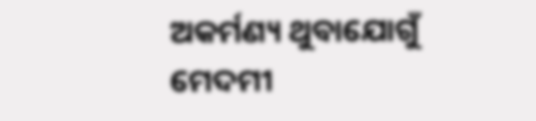ଅକର୍ମଣ୍ୟ ଥୁବାଯୋଗୁଁ ମେଦମୀ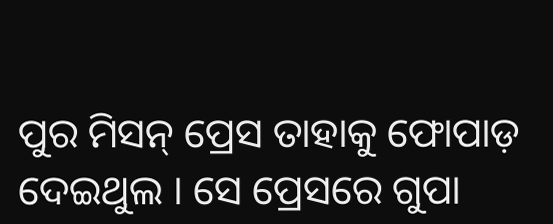ପୁର ମିସନ୍ ପ୍ରେସ ତାହାକୁ ଫୋପାଡ଼ ଦେଇଥୁଲ । ସେ ପ୍ରେସରେ ଗୁପା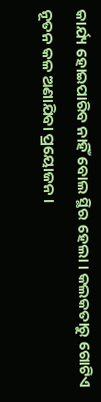କାର୍ଯ୍ୟ ହୋଇପାରିବ ନାହିଁ ବୋଲ ସ୍ଥିର ହେଲା । କଲକତାରୁ ଗୋଟିଏ ନୂତନ କଳ ଅଣାଯିବା ପ୍ରୟୋଜନ ।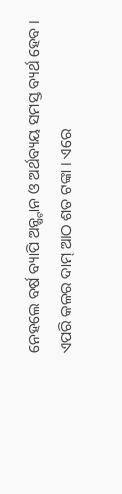ନେହଲେ ବର୍ଷ ବ୍ୟାପି ଅନ୍ଷ୍ଟାନ ଓ ଅର୍ଥବ୍ୟୟ ସମସ୍ତ ବ୍ୟର୍ଥ ହେବ । ଏପରି କଳର ଦାମ୍ ଆଠ ଶତ ଟଙ୍କା । ଏରେ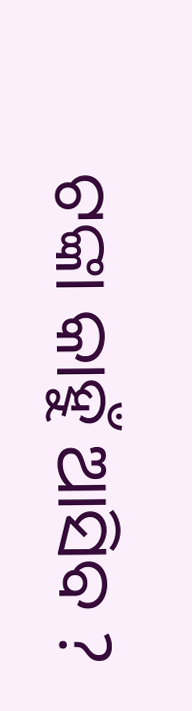ଟଙ୍କା କାହୁଁ ଆସିବ ?